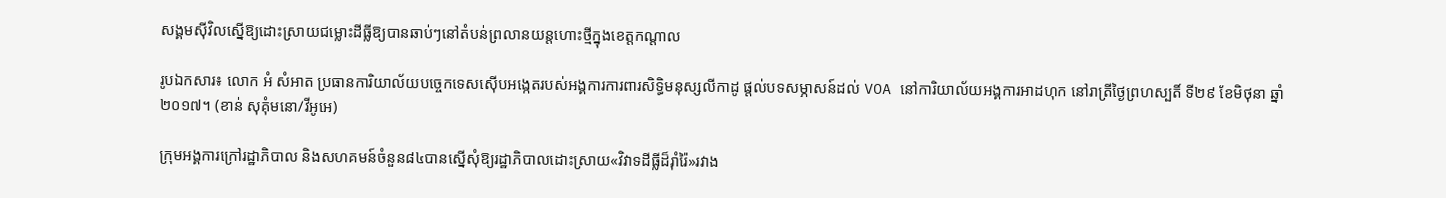សង្គមស៊ីវិលស្នើឱ្យដោះស្រាយជម្លោះដីធ្លីឱ្យបានឆាប់ៗនៅតំបន់ព្រលានយន្តហោះថ្មីក្នុងខេត្តកណ្តាល

រូបឯកសារ៖ លោក អំ សំអាត ប្រធានការិយាល័យបច្ចេកទេសស៊ើបអង្កេតរបស់អង្គការការពារសិទ្ធិមនុស្សលីកាដូ ផ្តល់បទសម្ភាសន៍ដល់ VOA នៅការិយាល័យអង្គការអាដហុក នៅរាត្រីថ្ងៃព្រហស្បតិ៍ ទី២៩ ខែមិថុនា ឆ្នាំ២០១៧។ (ខាន់ សុគុំមនោ/វីអូអេ)

ក្រុមអង្គការក្រៅរដ្ឋាភិបាល និងសហគមន៍ចំនួន៨៤បានស្នើសុំឱ្យរដ្ឋាភិបាលដោះស្រាយ«វិវាទដីធ្លីដ៏រ៉ាំរ៉ៃ»រវាង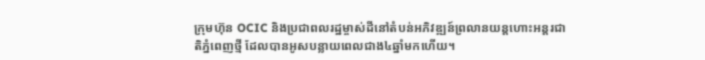ក្រុមហ៊ុន OCIC និងប្រជាពលរដ្ឋម្ចាស់ដីនៅតំបន់អភិវឌ្ឍន៍ព្រលានយន្តហោះអន្តរជាតិភ្នំពេញថ្មី ដែលបានអូសបន្លាយពេលជាង៤ឆ្នាំមកហើយ។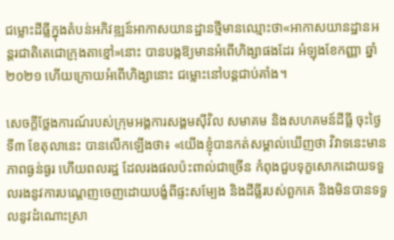ជម្លោះដីធ្លីក្នុងតំបន់អភិវឌ្ឍន៍អាកាសយានដ្ឋានថ្មីមានឈ្មោះថា«អាកាសយានដ្ឋានអន្តរជាតិតេជោក្រុងតាខ្មៅ»នោះ បានបង្កឱ្យមានអំពើហិង្សាផងដែរ អំឡុងខែកញ្ញា ឆ្នាំ២០២១ ហើយក្រោយអំពើហិង្សានោះ ជម្លោះនៅបន្តជាប់គាំង។

សេចក្តីថ្លែងការណ៍របស់ក្រុមអង្គការសង្គមស៊ីវិល សមាគម និងសហគមន៍ដីធ្លី ចុះថ្ងៃទី៣ ខែតុលានេះ បានលើកឡើងថា៖ «យើងខ្ញុំបានកត់សម្គាល់ឃើញថា វិវាទនេះមានភាពធ្ងន់ធ្ងរ ហើយពលរដ្ឋ ដែលរងផលប៉ះពាល់ជាច្រើន កំពុងជួបទុក្ខសោកដោយទទួលរងនូវការបណ្តេញចេញដោយបង្ខំពីផ្ទះសម្បែង និងដីធ្លីរបស់ពួកគេ និងមិនបានទទួលនូវដំណោះស្រា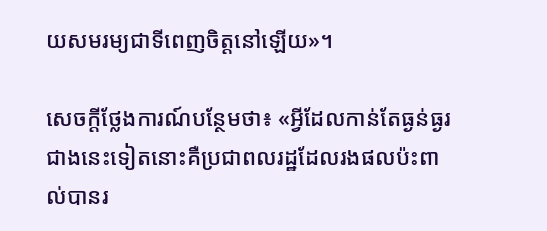យសមរម្យជាទីពេញចិត្តនៅឡើយ»។

សេចក្តីថ្លែងការណ៍បន្ថែមថា៖ «អ្វីដែលកាន់តែធ្ងន់ធ្ងរជាងនេះទៀតនោះគឺប្រជាពលរដ្ឋដែលរងផលប៉ះពាល់បានរ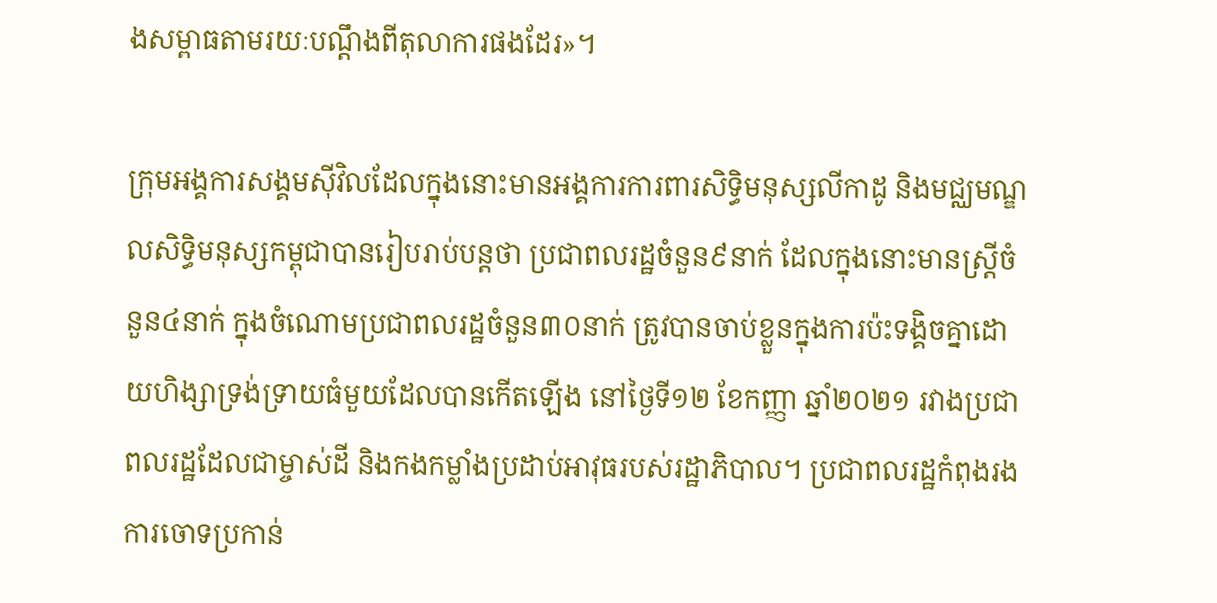ងសម្ពាធតាមរយៈបណ្តឹងពីតុលាការផងដែរ»។

ក្រុមអង្គការសង្គមស៊ីវិលដែលក្នុងនោះមានអង្គការការពារសិទ្ធិមនុស្សលីកាដូ និងមជ្ឈមណ្ឌលសិទ្ធិមនុស្សកម្ពុជាបានរៀបរាប់បន្តថា ប្រជាពលរដ្ឋចំនួន៩នាក់ ដែលក្នុងនោះមានស្ត្រីចំនួន៤នាក់ ក្នុងចំណោមប្រជាពលរដ្ឋចំនួន៣០នាក់ ត្រូវបានចាប់ខ្លួនក្នុងការប៉ះទង្គិចគ្នាដោយហិង្សាទ្រង់ទ្រាយធំមួយដែលបានកើតឡើង នៅថ្ងៃទី១២ ខែកញ្ញា ឆ្នាំ២០២១ រវាងប្រជាពលរដ្ឋដែលជាម្ចាស់ដី និងកងកម្លាំងប្រដាប់អាវុធរបស់រដ្ឋាភិបាល។ ប្រជាពលរដ្ឋកំពុងរងការចោទប្រកាន់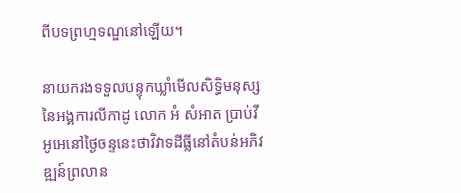ពីបទព្រហ្មទណ្ឌនៅឡើយ។

នាយករងទទួលបន្ទុកឃ្លាំមើលសិទ្ធិមនុស្សនៃអង្គការលីកាដូ លោក អំ សំអាត ប្រាប់វីអូអេនៅថ្ងៃចន្ទនេះថាវិវាទដីធ្លីនៅតំបន់អភិវឌ្ឍន៍ព្រលាន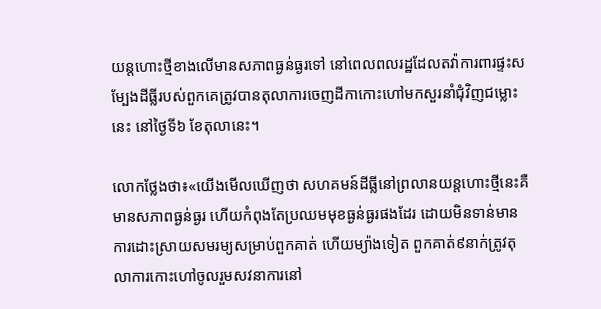យន្តហោះថ្មីខាងលើមានសភាពធ្ងន់ធ្ងរទៅ នៅពេលពលរដ្ឋដែលតវ៉ាការពារផ្ទះសម្បែងដីធ្លីរបស់ពួកគេត្រូវបានតុលាការចេញដីកាកោះហៅមកសួរនាំជុំវិញជម្លោះនេះ នៅថ្ងៃទី៦ ខែតុលានេះ។

លោកថ្លែងថា៖«យើងមើលឃើញថា សហគមន៍ដីធ្លីនៅព្រលានយន្តហោះថ្មីនេះគឺមានសភាពធ្ងន់ធ្ងរ ហើយកំពុងតែប្រឈមមុខធ្ងន់ធ្ងរផងដែរ ដោយមិនទាន់មានការដោះស្រាយសមរម្យសម្រាប់ពួកគាត់ ហើយម្យ៉ាងទៀត ពួកគាត់៩នាក់ត្រូវតុលាការកោះហៅចូលរួមសវនាការនៅ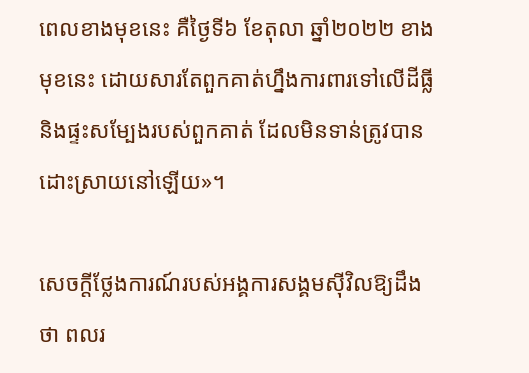ពេលខាងមុខនេះ គឺថ្ងៃទី៦ ខែតុលា ឆ្នាំ២០២២ ខាងមុខនេះ ដោយសារតែពួកគាត់ហ្នឹងការពារទៅលើដីធ្លី និងផ្ទះសម្បែងរបស់ពួកគាត់ ដែលមិនទាន់ត្រូវបានដោះស្រាយនៅឡើយ»។

សេចក្តីថ្លែងការណ៍របស់អង្គការសង្គមស៊ីវិលឱ្យដឹងថា ពលរ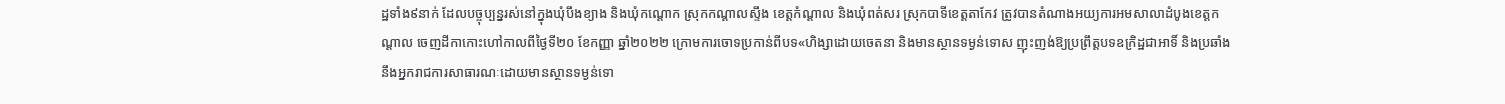ដ្ឋទាំង៩នាក់ ដែលបច្ចុប្បន្នរស់នៅក្នុងឃុំបឹងខ្យាង និងឃុំកណ្តោក ស្រុកកណ្តាលស្ទឹង ខេត្តកំណ្តាល និងឃុំពត់សរ ស្រុកបាទីខេត្តតាកែវ ត្រូវបានតំណាងអយ្យការអមសាលាដំបូងខេត្តកណ្តាល ចេញដីកាកោះហៅកាលពីថ្ងៃទី២០ ខែកញ្ញា ឆ្នាំ២០២២ ក្រោមការចោទប្រកាន់ពីបទ«ហិង្សាដោយចេតនា និងមានស្ថានទម្ងន់ទោស ញុះញង់ឱ្យប្រព្រឹត្តបទឧក្រិដ្ឋជាអាទិ៍ និងប្រឆាំងនឹងអ្នករាជការសាធារណៈដោយមានស្ថានទម្ងន់ទោ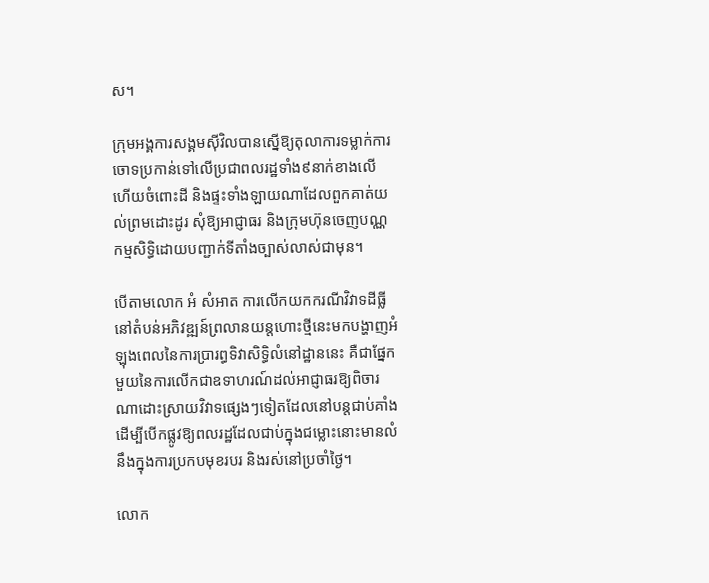ស។

ក្រុមអង្គការសង្គមស៊ីវិលបានស្នើឱ្យតុលាការទម្លាក់ការចោទប្រកាន់ទៅលើប្រជាពលរដ្ឋទាំង៩នាក់ខាងលើ ហើយចំពោះដី និងផ្ទះទាំងឡាយណាដែលពួកគាត់យល់ព្រមដោះដូរ សុំឱ្យអាជ្ញាធរ និងក្រុមហ៊ុនចេញបណ្ណកម្មសិទ្ធិដោយបញ្ជាក់ទីតាំងច្បាស់លាស់ជាមុន។

បើតាមលោក អំ សំអាត ការលើកយកករណីវិវាទដីធ្លីនៅតំបន់អភិវឌ្ឍន៍ព្រលានយន្តហោះថ្មីនេះមកបង្ហាញអំឡុងពេលនៃការប្រារព្ធទិវាសិទ្ធិលំនៅដ្ឋាននេះ គឺជាផ្នែកមួយនៃការលើកជាឧទាហរណ៍ដល់អាជ្ញាធរឱ្យពិចារណាដោះស្រាយវិវាទផ្សេងៗទៀតដែលនៅបន្តជាប់គាំងដើម្បីបើកផ្លូវឱ្យពលរដ្ឋដែលជាប់ក្នុងជម្លោះនោះមានលំនឹងក្នុងការប្រកបមុខរបរ និងរស់នៅប្រចាំថ្ងៃ។

លោក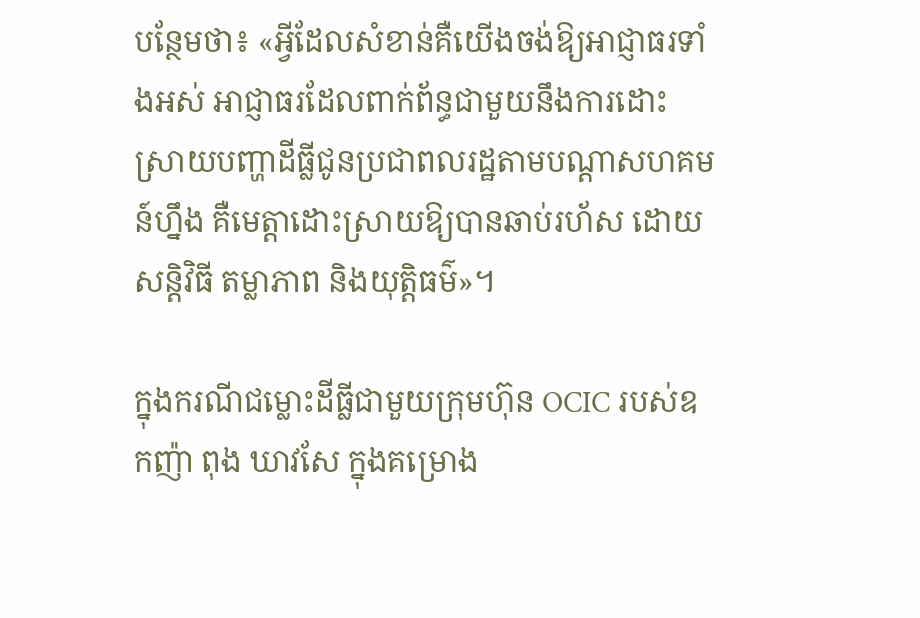បន្ថែមថា៖ «អ្វីដែលសំខាន់គឺយើងចង់ឱ្យអាជ្ញាធរទាំងអស់ អាជ្ញាធរដែលពាក់ព័ន្ធជាមួយនឹងការដោះស្រាយបញ្ហាដីធ្លីជូនប្រជាពលរដ្ឋតាមបណ្តាសហគមន៍ហ្នឹង គឺមេត្តាដោះស្រាយឱ្យបានឆាប់រហ័ស ដោយសន្តិវិធី តម្លាភាព និងយុត្តិធម៌»។

ក្នុងករណីជម្លោះដីធ្លីជាមួយក្រុមហ៊ុន OCIC របស់ឧកញ៉ា ពុង ឃាវសែ ក្នុងគម្រោង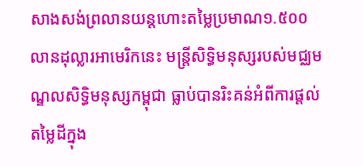សាងសង់ព្រលានយន្តហោះតម្លៃប្រមាណ១.៥០០លានដុល្លារអាមេរិកនេះ មន្រ្តីសិទ្ធិមនុស្សរបស់មជ្ឈមណ្ឌលសិទ្ធិមនុស្សកម្ពុជា ធ្លាប់បានរិះគន់អំពីការផ្តល់តម្លៃដីក្នុង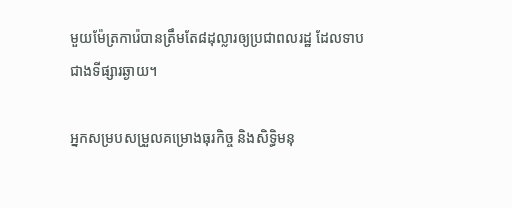មួយម៉ែត្រការ៉េបានត្រឹមតែ៨ដុល្លារឲ្យប្រជាពលរដ្ឋ ដែលទាបជាងទីផ្សារឆ្ងាយ។

អ្នកសម្របសម្រួលគម្រោងធុរកិច្ច និងសិទ្ធិមនុ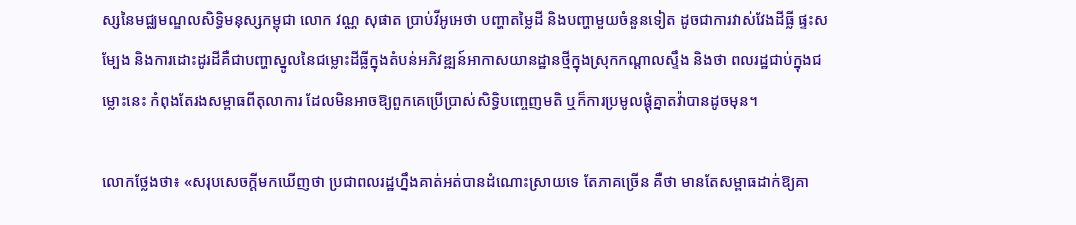ស្សនៃមជ្ឈមណ្ឌលសិទ្ធិមនុស្សកម្ពុជា លោក វណ្ណ សុផាត ប្រាប់វីអូអេថា បញ្ហាតម្លៃដី និងបញ្ហាមួយចំនួនទៀត ដូចជាការវាស់វែងដីធ្លី ផ្ទះសម្បែង និងការដោះដូរដីគឺជាបញ្ហាស្នូលនៃជម្លោះដីធ្លីក្នុងតំបន់អភិវឌ្ឍន៍អាកាសយានដ្ឋានថ្មីក្នុងស្រុកកណ្តាលស្ទឹង និងថា ពលរដ្ឋជាប់ក្នុងជម្លោះនេះ កំពុងតែរងសម្ពាធពីតុលាការ ដែលមិនអាចឱ្យពួកគេប្រើប្រាស់សិទ្ធិបញ្ចេញមតិ ឬក៏ការប្រមូលផ្តុំគ្នាតវ៉ាបានដូចមុន។

លោកថ្លែងថា៖ «សរុបសេចក្តីមកឃើញថា ប្រជាពលរដ្ឋហ្នឹងគាត់អត់បានដំណោះស្រាយទេ តែភាគច្រើន គឺថា មានតែសម្ពាធដាក់ឱ្យគា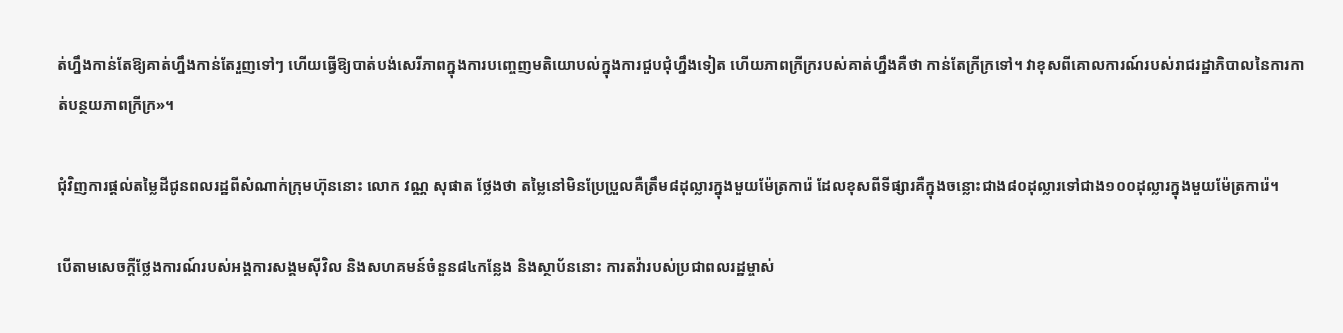ត់ហ្នឹងកាន់តែឱ្យគាត់ហ្នឹងកាន់តែរួញទៅៗ ហើយធ្វើឱ្យបាត់បង់សេរីភាពក្នុងការបញ្ចេញមតិយោបល់ក្នុងការជួបជុំហ្នឹងទៀត ហើយភាពក្រីក្ររបស់គាត់ហ្នឹងគឺថា កាន់តែក្រីក្រទៅ។ វាខុសពីគោលការណ៍របស់រាជរដ្ឋាភិបាលនៃការកាត់បន្ថយភាពក្រីក្រ»។

ជុំវិញការផ្តល់តម្លៃដីជូនពលរដ្ឋពីសំណាក់ក្រុមហ៊ុននោះ លោក វណ្ណ សុផាត ថ្លែងថា តម្លៃនៅមិនប្រែប្រួលគឺត្រឹម៨ដុល្លារក្នុងមួយម៉ែត្រការ៉េ ដែលខុសពីទីផ្សារគឺក្នុងចន្លោះជាង៨០ដុល្លារទៅជាង១០០ដុល្លារក្នុងមួយម៉ែត្រការ៉េ។

បើតាមសេចក្តីថ្លែងការណ៍របស់អង្គការសង្គមស៊ីវិល និងសហគមន៍ចំនួន៨៤កន្លែង និងស្ថាប័ននោះ ការតវ៉ារបស់ប្រជាពលរដ្ឋម្ចាស់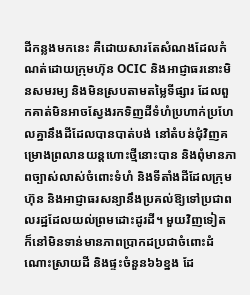ដីកន្លងមកនេះ គឺដោយសារតែសំណងដែលកំណត់ដោយក្រុមហ៊ុន OCIC និងអាជ្ញាធរនោះមិនសមរម្យ និងមិនស្របតាមតម្លៃទីផ្សារ ដែលពួកគាត់មិនអាចស្វែងរកទិញដីទំហំប្រហាក់ប្រហែលគ្នានឹងដីដែលបានបាត់បង់ នៅតំបន់ជុំវិញគម្រោងព្រលានយន្តហោះថ្មីនោះបាន និងពុំមានភាពច្បាស់លាស់ចំពោះទំហំ និងទីតាំងដីដែលក្រុមហ៊ុន និងអាជ្ញាធរសន្យានឹងប្រគល់ឱ្យទៅប្រជាពលរដ្ឋដែលយល់ព្រមដោះដូរដី។ មួយវិញទៀត ក៏នៅមិនទាន់មានភាពប្រាកដប្រជាចំពោះដំណោះស្រាយដី និងផ្ទះចំនួន៦៦ខ្នង ដែ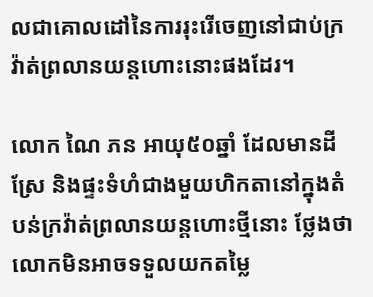លជាគោលដៅនៃការរុះរើចេញនៅជាប់ក្រវ៉ាត់ព្រលានយន្តហោះនោះផងដែរ។

លោក ណៃ ភន អាយុ៥០ឆ្នាំ ដែលមានដីស្រែ និងផ្ទះទំហំជាងមួយហិកតានៅក្នុងតំបន់ក្រវ៉ាត់ព្រលានយន្តហោះថ្មីនោះ ថ្លែងថា លោកមិនអាចទទួលយកតម្លៃ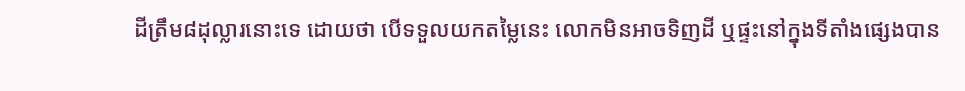ដីត្រឹម៨ដុល្លារនោះទេ ដោយថា បើទទួលយកតម្លៃនេះ លោកមិនអាចទិញដី ឬផ្ទះនៅក្នុងទីតាំងផ្សេងបាន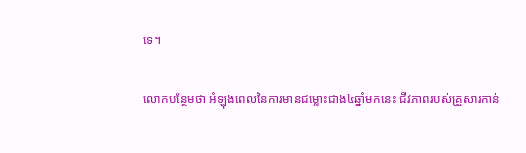ទេ។

លោកបន្ថែមថា អំឡុងពេលនៃការមានជម្លោះជាង៤ឆ្នាំមកនេះ ជីវភាពរបស់គ្រួសារកាន់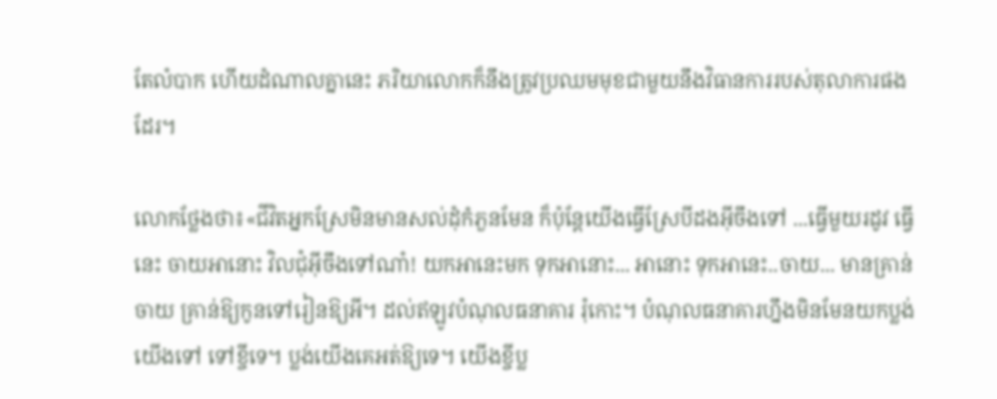តែលំបាក ហើយដំណាលគ្នានេះ ភរិយាលោកក៏នឹងត្រូវប្រឈមមុខជាមួយនឹងវិធានការរបស់តុលាការផងដែរ។

លោកថ្លែងថា៖«ជីវិតអ្នកស្រែមិនមានសល់ដុំកំភួនមែន ក៏ប៉ុន្តែយើងធ្វើស្រែបីដងអ៊ីចឹងទៅ ...ធ្វើមួយរដូវ ធ្វើនេះ ចាយអានោះ វិលជុំអ៊ីចឹងទៅណា៎! យកអានេះមក ទុកអានោះ... អានោះ ទុកអានេះ..ចាយ... មានគ្រាន់ចាយ គ្រាន់ឱ្យកូនទៅរៀនឱ្យអី។ ដល់ឥឡូវបំណុលធនាគារ រុំកោះ។ បំណុលធនាគារហ្នឹងមិនមែនយកប្លង់យើងទៅ ទៅខ្ចីទេ។ ប្លង់យើងគេអត់ឱ្យទេ។ យើងខ្ចីប្ល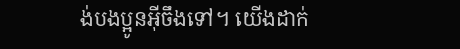ង់បងប្អូនអ៊ីចឹងទៅ។ យើងដាក់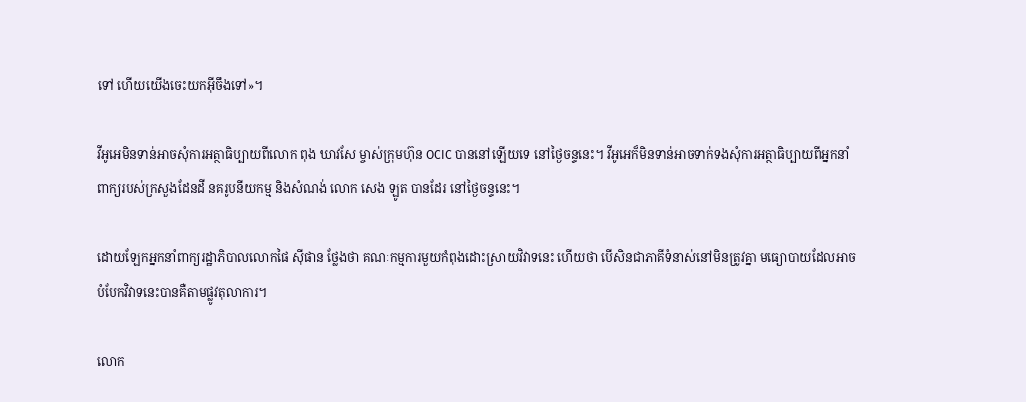ទៅ ហើយយើងចេះយកអ៊ីចឹងទៅ»។

វីអូអេមិនទាន់អាចសុំការអត្ថាធិប្បាយពីលោក ពុង ឃាវសែ ម្ចាស់ក្រុមហ៊ុន OCIC បាននៅឡើយទេ នៅថ្ងៃចន្ទនេះ។ វីអូអេក៏មិនទាន់អាចទាក់ទងសុំការអត្ថាធិប្បាយពីអ្នកនាំពាក្យរបស់ក្រសួងដែនដី នគរូបនីយកម្ម និងសំណង់ លោក សេង ឡូត បានដែរ នៅថ្ងៃចន្ទនេះ។

ដោយឡែកអ្នកនាំពាក្យរដ្ឋាភិបាលលោកផៃ ស៊ីផាន ថ្លែងថា គណៈកម្មការមួយកំពុងដោះស្រាយវិវាទនេះ ហើយថា បើសិនជាភាគីទំនាស់នៅមិនត្រូវគ្នា មធ្យោបាយដែលអាចបំបែកវិវាទនេះបានគឺតាមផ្លូវតុលាការ។

លោក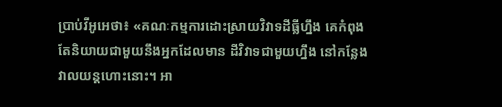ប្រាប់វីអូអេថា៖ «គណៈកម្មការដោះស្រាយវិវាទដីធ្លីហ្នឹង គេកំពុងតែនិយាយជាមួយនឹងអ្នកដែលមាន ដីវិវាទជាមួយហ្នឹង នៅកន្លែងវាលយន្តហោះនោះ។ អា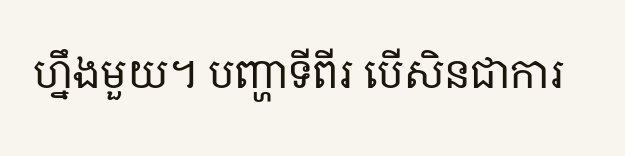ហ្នឹងមួយ។ បញ្ហាទីពីរ បើសិនជាការ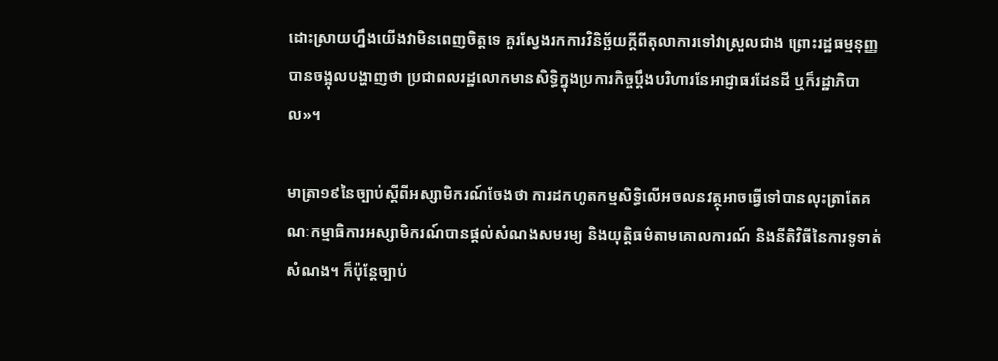ដោះស្រាយហ្នឹងយើងវាមិនពេញចិត្តទេ គួរស្វែងរកការវិនិច្ឆ័យក្តីពីតុលាការទៅវាស្រួលជាង ព្រោះរដ្ឋធម្មនុញ្ញបានចង្អុលបង្ហាញថា ប្រជាពលរដ្ឋលោកមានសិទ្ធិក្នុងប្រការកិច្ចប្តឹងបរិហារនែអាជ្ញាធរដែនដី ឬក៏រដ្ឋាភិបាល»។

មាត្រា១៩នៃច្បាប់ស្តីពីអស្សាមិករណ៍ចែងថា ការដកហូតកម្មសិទ្ធិលើអចលនវត្ថុអាចធ្វើទៅបានលុះត្រាតែគណៈកម្មាធិការអស្សាមិករណ៍បានផ្តល់សំណងសមរម្យ និងយុត្តិធម៌តាមគោលការណ៍ និងនីតិវិធីនៃការទូទាត់សំណង។ ក៏ប៉ុន្តែច្បាប់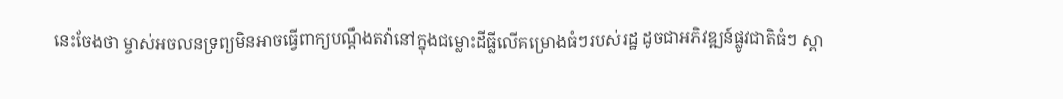នេះចែងថា ម្ចាស់អចលនទ្រព្យមិនអាចធ្វើពាក្យបណ្តឹងតវ៉ានៅក្នុងជម្លោះដីធ្លីលើគម្រោងធំៗរបស់រដ្ឋ ដូចជាអភិវឌ្ឍន៍ផ្លូវជាតិធំៗ ស្ពា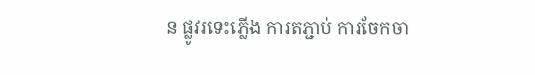ន ផ្លូវរទេះភ្លើង ការតភ្ជាប់ ការចែកចា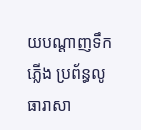យបណ្តាញទឹកភ្លើង ប្រព័ន្ធលូ ធារាសា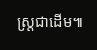ស្រ្តជាដើម៕